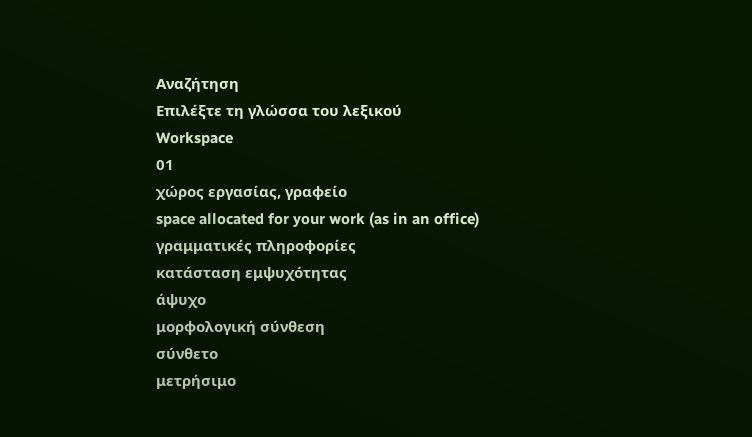Αναζήτηση
Επιλέξτε τη γλώσσα του λεξικού
Workspace
01
χώρος εργασίας, γραφείο
space allocated for your work (as in an office)
γραμματικές πληροφορίες
κατάσταση εμψυχότητας
άψυχο
μορφολογική σύνθεση
σύνθετο
μετρήσιμο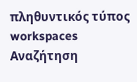πληθυντικός τύπος
workspaces
Αναζήτηση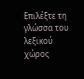Επιλέξτε τη γλώσσα του λεξικού
χώρος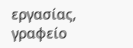εργασίας, γραφείο